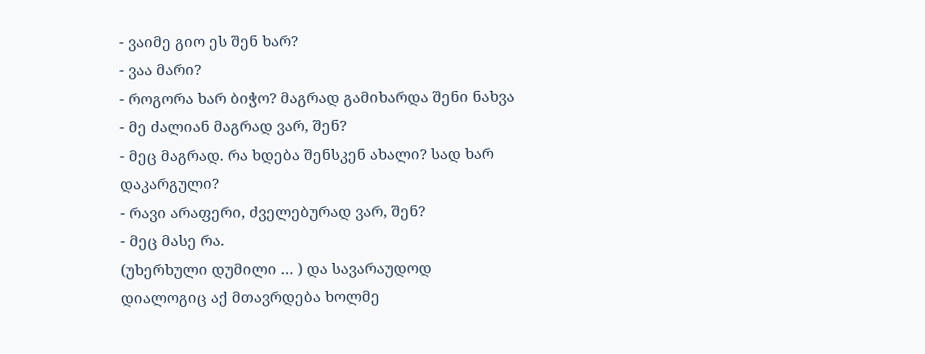- ვაიმე გიო ეს შენ ხარ?
- ვაა მარი?
- როგორა ხარ ბიჭო? მაგრად გამიხარდა შენი ნახვა
- მე ძალიან მაგრად ვარ, შენ?
- მეც მაგრად. რა ხდება შენსკენ ახალი? სად ხარ დაკარგული?
- რავი არაფერი, ძველებურად ვარ, შენ?
- მეც მასე რა.
(უხერხული დუმილი … ) და სავარაუდოდ დიალოგიც აქ მთავრდება ხოლმე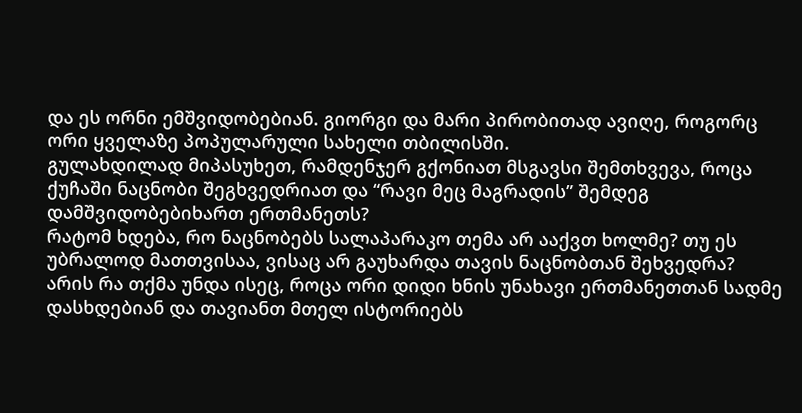და ეს ორნი ემშვიდობებიან. გიორგი და მარი პირობითად ავიღე, როგორც ორი ყველაზე პოპულარული სახელი თბილისში.
გულახდილად მიპასუხეთ, რამდენჯერ გქონიათ მსგავსი შემთხვევა, როცა ქუჩაში ნაცნობი შეგხვედრიათ და “რავი მეც მაგრადის” შემდეგ დამშვიდობებიხართ ერთმანეთს?
რატომ ხდება, რო ნაცნობებს სალაპარაკო თემა არ ააქვთ ხოლმე? თუ ეს უბრალოდ მათთვისაა, ვისაც არ გაუხარდა თავის ნაცნობთან შეხვედრა?
არის რა თქმა უნდა ისეც, როცა ორი დიდი ხნის უნახავი ერთმანეთთან სადმე დასხდებიან და თავიანთ მთელ ისტორიებს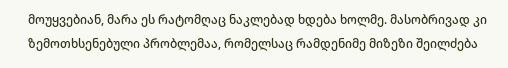მოუყვებიან, მარა ეს რატომღაც ნაკლებად ხდება ხოლმე. მასობრივად კი ზემოთხსენებული პრობლემაა, რომელსაც რამდენიმე მიზეზი შეილძება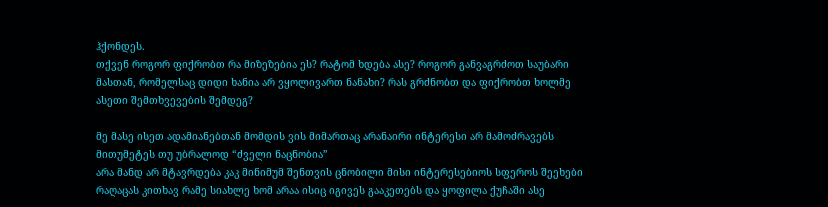ჰქონდეს.
თქვენ როგორ ფიქრობთ რა მიზეზებია ეს? რატომ ხდება ასე? როგორ განვაგრძოთ საუბარი მასთან, რომელსაც დიდი ხანია არ ვყოლივართ ნანახი? რას გრძნობთ და ფიქრობთ ხოლმე ასეთი შემთხვევების შემდეგ?

მე მასე ისეთ ადამიანებთან მომდის ვის მიმართაც არანაირი ინტერესი არ მამოძრავებს
მითუმეტეს თუ უბრალოდ “ძველი ნაცნობია”
არა მანდ არ მტავრდება კაკ მინიმუმ შენთვის ცნობილი მისი ინტერესებიოს სფეროს შეეხები რაღაცას კითხავ რამე სიახლე ხომ არაა ისიც იგივეს გააკეთებს და ყოფილა ქუჩაში ასე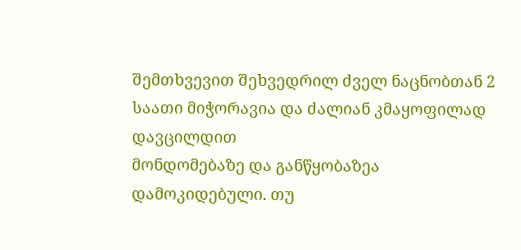შემთხვევით შეხვედრილ ძველ ნაცნობთან 2 საათი მიჭორავია და ძალიან კმაყოფილად დავცილდით
მონდომებაზე და განწყობაზეა დამოკიდებული. თუ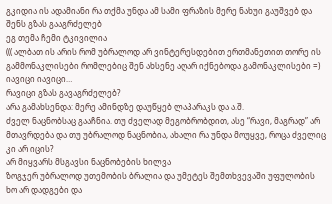გკიდია ის ადამიანი რა თქმა უნდა ამ სამი ფრაზის მერე ნახუი გაუშვებ და შენს გზას გააგრძელებ
ეგ თემა ჩემი ტკივილია
((( ალბათ ის არის რომ უბრალოდ არ ვინტერესდებით ერთმანეთით თორე ის გამმონაკლისები რომლებიც შენ ახსენე აღარ იქნებოდა გამონაკლისები =) იავიცი იავიცი…
რავიცი გზას გავაგრძელებ?
არა გამახსენდა: მერე ამინდზე დაუწყებ ლაპარაკს და ა.შ.
ძველ ნაცნობსაც გააჩნია. თუ ძველად მეგობრობდით, ასე “რავი, მაგრად” არ მთავრდება და თუ უბრალოდ ნაცნობია, ახალი რა უნდა მოუყვე, როცა ძველიც კი არ იცის?
არ მიყვარს მსგავსი ნაცნობების ხილვა
ზოგჯერ უბრალოდ უთემობის ბრალია და უმეტეს შემთხვევაში უფულობის
ხო არ დადგები და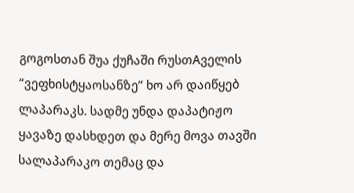გოგოსთან შუა ქუჩაში რუსთAველის “ვეფხისტყაოსანზე” ხო არ დაიწყებ ლაპარაკს. სადმე უნდა დაპატიჟო ყავაზე დასხდეთ და მერე მოვა თავში სალაპარაკო თემაც და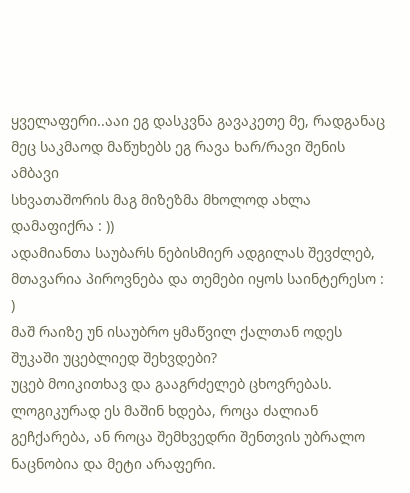ყველაფერი..ააი ეგ დასკვნა გავაკეთე მე, რადგანაც მეც საკმაოდ მაწუხებს ეგ რავა ხარ/რავი შენის ამბავი
სხვათაშორის მაგ მიზეზმა მხოლოდ ახლა დამაფიქრა : ))
ადამიანთა საუბარს ნებისმიერ ადგილას შევძლებ, მთავარია პიროვნება და თემები იყოს საინტერესო : )
მაშ რაიზე უნ ისაუბრო ყმაწვილ ქალთან ოდეს შუკაში უცებლიედ შეხვდები?
უცებ მოიკითხავ და გააგრძელებ ცხოვრებას. ლოგიკურად ეს მაშინ ხდება, როცა ძალიან გეჩქარება, ან როცა შემხვედრი შენთვის უბრალო ნაცნობია და მეტი არაფერი.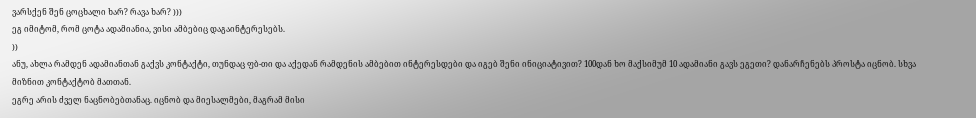ვარსქენ შენ ცოცხალი ხარ? რავა ხარ? )))
ეგ იმიტომ, რომ ცოტა ადამიანია, ვისი ამბებიც დაგაინტერესებს.
))
ანუ, ახლა რამდენ ადამიანთან გაქვს კონტაქტი, თუნდაც ფბ-თი და აქედან რამდენის ამბებით ინტერესდები და იგებ შენი ინიციატივით? 100დან ხო მაქსიმუმ 10 ადამიანი გავს ეგეთი? დანარჩენებს პროსტა იცნობ. სხვა მიზნით კონტაქტობ მათთან.
ეგრე არის ძველ ნაცნობებთანაც. იცნობ და მიესალმები, მაგრამ მისი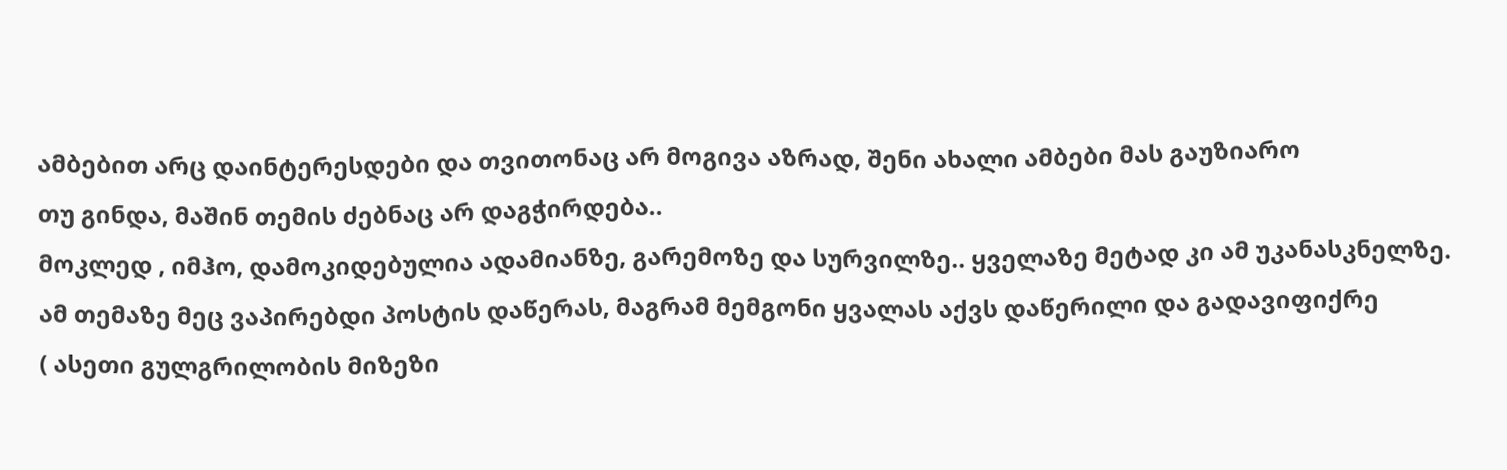ამბებით არც დაინტერესდები და თვითონაც არ მოგივა აზრად, შენი ახალი ამბები მას გაუზიარო
თუ გინდა, მაშინ თემის ძებნაც არ დაგჭირდება..
მოკლედ , იმჰო, დამოკიდებულია ადამიანზე, გარემოზე და სურვილზე.. ყველაზე მეტად კი ამ უკანასკნელზე.
ამ თემაზე მეც ვაპირებდი პოსტის დაწერას, მაგრამ მემგონი ყვალას აქვს დაწერილი და გადავიფიქრე
( ასეთი გულგრილობის მიზეზი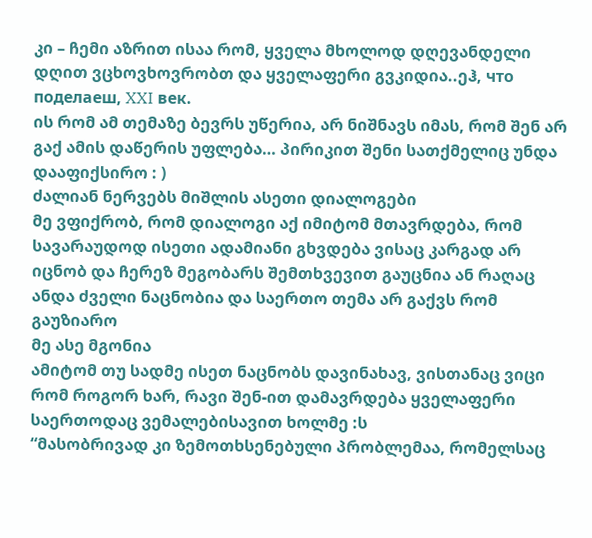კი – ჩემი აზრით ისაა რომ, ყველა მხოლოდ დღევანდელი დღით ვცხოვხოვრობთ და ყველაფერი გვკიდია..ეჰ, что поделаеш, XXI век.
ის რომ ამ თემაზე ბევრს უწერია, არ ნიშნავს იმას, რომ შენ არ გაქ ამის დაწერის უფლება… პირიკით შენი სათქმელიც უნდა დააფიქსირო : )
ძალიან ნერვებს მიშლის ასეთი დიალოგები
მე ვფიქრობ, რომ დიალოგი აქ იმიტომ მთავრდება, რომ სავარაუდოდ ისეთი ადამიანი გხვდება ვისაც კარგად არ იცნობ და ჩერეზ მეგობარს შემთხვევით გაუცნია ან რაღაც
ანდა ძველი ნაცნობია და საერთო თემა არ გაქვს რომ გაუზიარო
მე ასე მგონია
ამიტომ თუ სადმე ისეთ ნაცნობს დავინახავ, ვისთანაც ვიცი რომ როგორ ხარ, რავი შენ-ით დამავრდება ყველაფერი
საერთოდაც ვემალებისავით ხოლმე :ს
“მასობრივად კი ზემოთხსენებული პრობლემაა, რომელსაც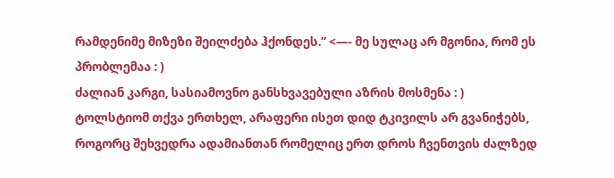რამდენიმე მიზეზი შეილძება ჰქონდეს.” <—- მე სულაც არ მგონია, რომ ეს პრობლემაა : )
ძალიან კარგი, სასიამოვნო განსხვავებული აზრის მოსმენა : )
ტოლსტიომ თქვა ერთხელ, არაფერი ისეთ დიდ ტკივილს არ გვანიჭებს, როგორც შეხვედრა ადამიანთან რომელიც ერთ დროს ჩვენთვის ძალზედ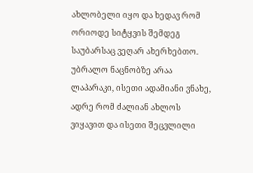ახლობელი იყო და ხედავ რომ ორიოდე სიტყვის შემდეგ საუბარსაც ვეღარ ახერხებთო.
უბრალო ნაცნობზე არაა ლაპარაკი, ისეთი ადამიანი ვნახე, ადრე რომ ძალიან ახლოს ვიყავით და ისეთი შეცვლილი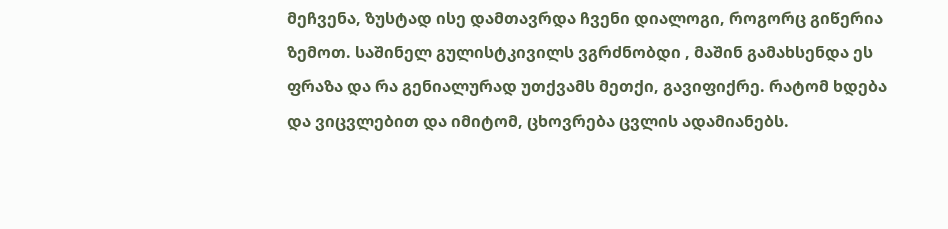მეჩვენა, ზუსტად ისე დამთავრდა ჩვენი დიალოგი, როგორც გიწერია ზემოთ. საშინელ გულისტკივილს ვგრძნობდი , მაშინ გამახსენდა ეს ფრაზა და რა გენიალურად უთქვამს მეთქი, გავიფიქრე. რატომ ხდება და ვიცვლებით და იმიტომ, ცხოვრება ცვლის ადამიანებს.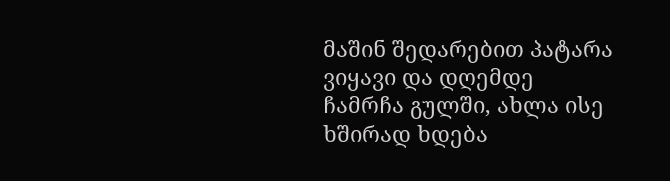მაშინ შედარებით პატარა ვიყავი და დღემდე ჩამრჩა გულში, ახლა ისე ხშირად ხდება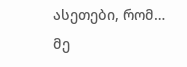ასეთები, რომ…
მე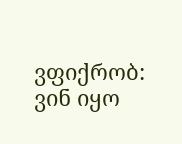ვფიქრობ: ვინ იყო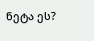ნეტა ეს?